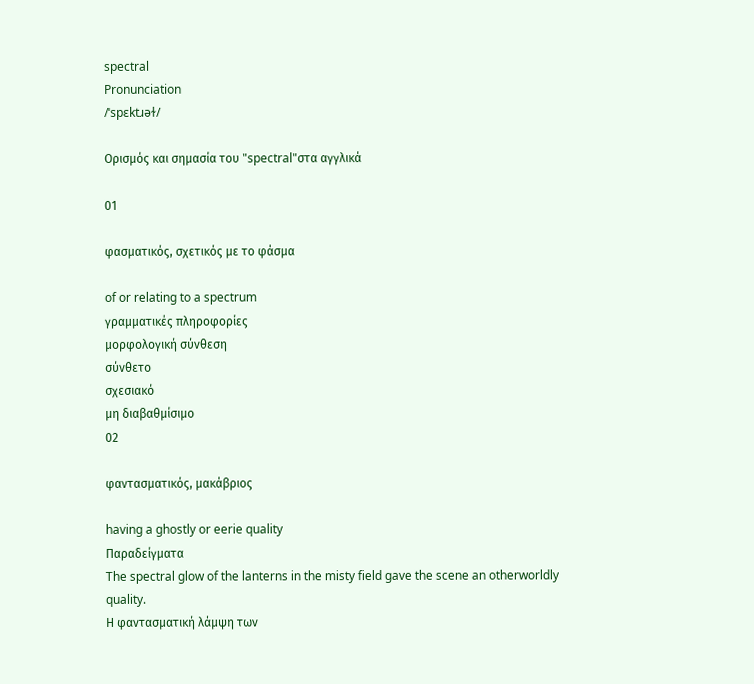spectral
Pronunciation
/ˈspɛktɹəɫ/

Ορισμός και σημασία του "spectral"στα αγγλικά

01

φασματικός, σχετικός με το φάσμα

of or relating to a spectrum
γραμματικές πληροφορίες
μορφολογική σύνθεση
σύνθετο
σχεσιακό
μη διαβαθμίσιμο
02

φαντασματικός, μακάβριος

having a ghostly or eerie quality
Παραδείγματα
The spectral glow of the lanterns in the misty field gave the scene an otherworldly quality.
Η φαντασματική λάμψη των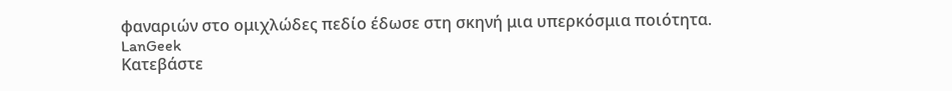φαναριών στο ομιχλώδες πεδίο έδωσε στη σκηνή μια υπερκόσμια ποιότητα.
LanGeek
Κατεβάστε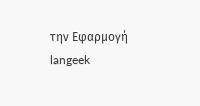την Εφαρμογή
langeek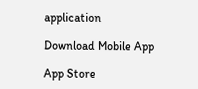application

Download Mobile App

App Store